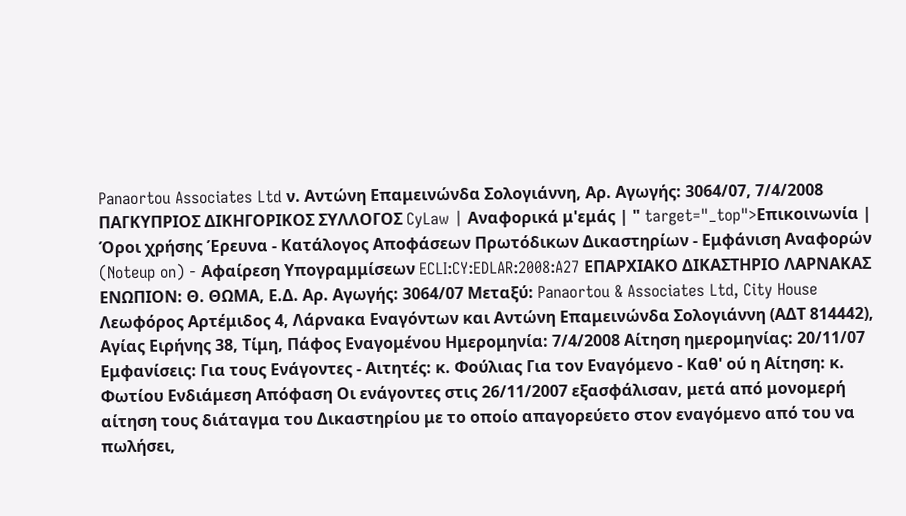Panaortou Associates Ltd ν. Αντώνη Επαμεινώνδα Σολογιάννη, Αρ. Αγωγής: 3064/07, 7/4/2008 ΠΑΓΚΥΠΡΙΟΣ ΔΙΚΗΓΟΡΙΚΟΣ ΣΥΛΛΟΓΟΣ CyLaw | Αναφορικά μ'εμάς | " target="_top">Επικοινωνία | Όροι χρήσης Έρευνα - Κατάλογος Αποφάσεων Πρωτόδικων Δικαστηρίων - Εμφάνιση Αναφορών (Noteup on) - Αφαίρεση Υπογραμμίσεων ECLI:CY:EDLAR:2008:A27 ΕΠΑΡΧΙΑΚΟ ΔΙΚΑΣΤΗΡΙΟ ΛΑΡΝΑΚΑΣ ΕΝΩΠΙΟΝ: Θ. ΘΩΜΑ, Ε.Δ. Αρ. Αγωγής: 3064/07 Mεταξύ: Panaortou & Associates Ltd, City House Λεωφόρος Αρτέμιδος 4, Λάρνακα Εναγόντων και Αντώνη Επαμεινώνδα Σολογιάννη (ΑΔΤ 814442), Αγίας Ειρήνης 38, Τίμη, Πάφος Εναγομένου Ημερομηνία: 7/4/2008 Αίτηση ημερομηνίας: 20/11/07 Εμφανίσεις: Για τους Ενάγοντες - Αιτητές: κ. Φούλιας Για τον Εναγόμενο - Καθ' ού η Αίτηση: κ. Φωτίου Ενδιάμεση Απόφαση Οι ενάγοντες στις 26/11/2007 εξασφάλισαν, μετά από μονομερή αίτηση τους διάταγμα του Δικαστηρίου με το οποίο απαγορεύετο στον εναγόμενο από του να πωλήσει,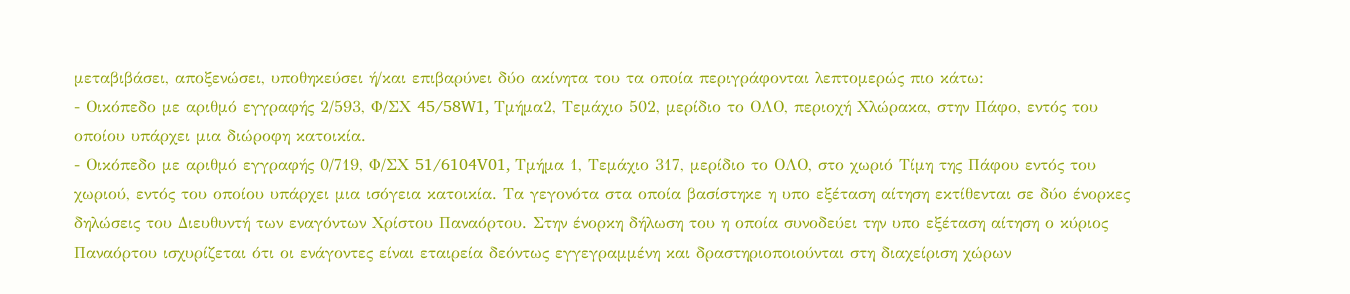μεταβιβάσει, αποξενώσει, υποθηκεύσει ή/και επιβαρύνει δύο ακίνητα του τα οποία περιγράφονται λεπτομερώς πιο κάτω:
- Οικόπεδο με αριθμό εγγραφής 2/593, Φ/ΣΧ 45/58W1, Τμήμα2, Τεμάχιο 502, μερίδιο το ΟΛΟ, περιοχή Χλώρακα, στην Πάφο, εντός του οποίου υπάρχει μια διώροφη κατοικία.
- Οικόπεδο με αριθμό εγγραφής 0/719, Φ/ΣΧ 51/6104V01, Τμήμα 1, Τεμάχιο 317, μερίδιο το ΟΛΟ, στο χωριό Τίμη της Πάφου εντός του χωριού, εντός του οποίου υπάρχει μια ισόγεια κατοικία. Τα γεγονότα στα οποία βασίστηκε η υπο εξέταση αίτηση εκτίθενται σε δύο ένορκες δηλώσεις του Διευθυντή των εναγόντων Χρίστου Παναόρτου. Στην ένορκη δήλωση του η οποία συνοδεύει την υπο εξέταση αίτηση ο κύριος Παναόρτου ισχυρίζεται ότι οι ενάγοντες είναι εταιρεία δεόντως εγγεγραμμένη και δραστηριοποιούνται στη διαχείριση χώρων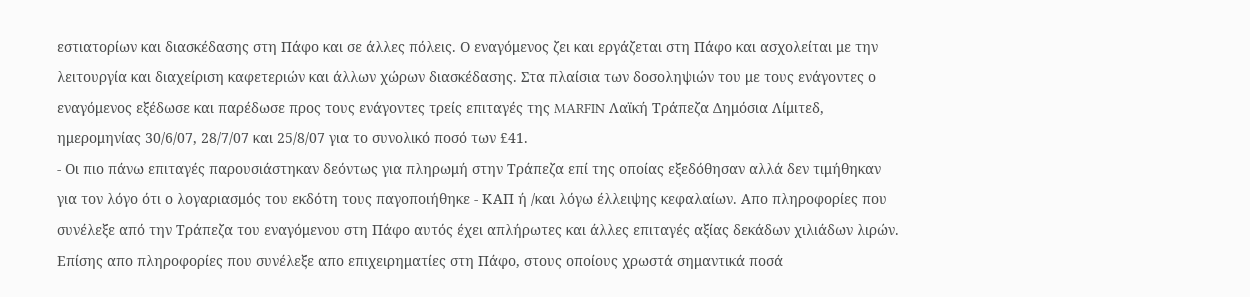εστιατορίων και διασκέδασης στη Πάφο και σε άλλες πόλεις. Ο εναγόμενος ζει και εργάζεται στη Πάφο και ασχολείται με την λειτουργία και διαχείριση καφετεριών και άλλων χώρων διασκέδασης. Στα πλαίσια των δοσοληψιών του με τους ενάγοντες ο εναγόμενος εξέδωσε και παρέδωσε προς τους ενάγοντες τρείς επιταγές της MARFIN Λαϊκή Τράπεζα Δημόσια Λίμιτεδ, ημερομηνίας 30/6/07, 28/7/07 και 25/8/07 για το συνολικό ποσό των £41.
- Οι πιο πάνω επιταγές παρουσιάστηκαν δεόντως για πληρωμή στην Τράπεζα επί της οποίας εξεδόθησαν αλλά δεν τιμήθηκαν για τον λόγο ότι ο λογαριασμός του εκδότη τους παγοποιήθηκε - ΚΑΠ ή /και λόγω έλλειψης κεφαλαίων. Απο πληροφορίες που συνέλεξε από την Τράπεζα του εναγόμενου στη Πάφο αυτός έχει απλήρωτες και άλλες επιταγές αξίας δεκάδων χιλιάδων λιρών. Επίσης απο πληροφορίες που συνέλεξε απο επιχειρηματίες στη Πάφο, στους οποίους χρωστά σημαντικά ποσά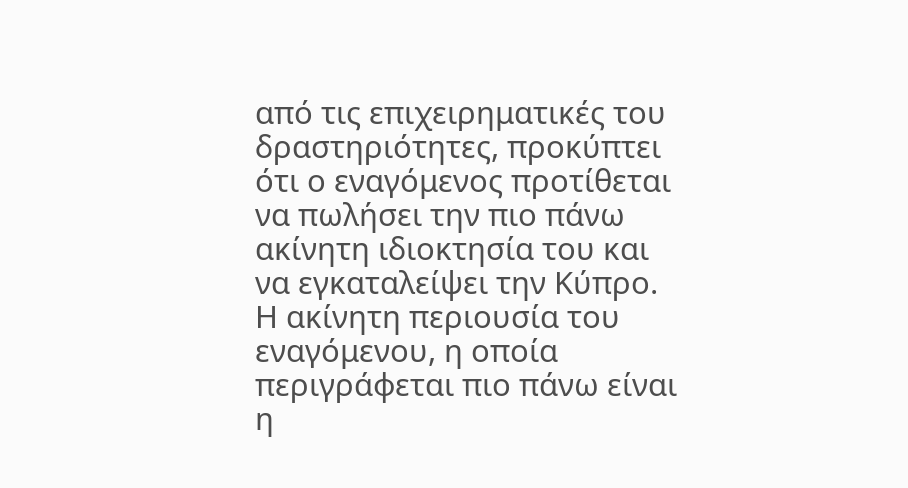από τις επιχειρηματικές του δραστηριότητες, προκύπτει ότι ο εναγόμενος προτίθεται να πωλήσει την πιο πάνω ακίνητη ιδιοκτησία του και να εγκαταλείψει την Κύπρο. Η ακίνητη περιουσία του εναγόμενου, η οποία περιγράφεται πιο πάνω είναι η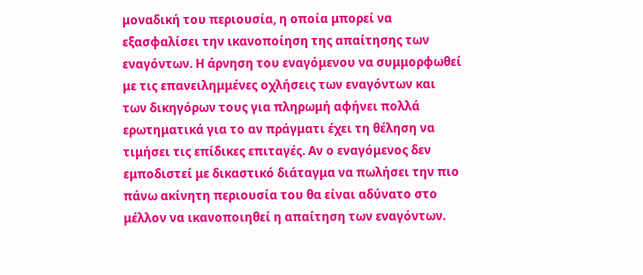μοναδική του περιουσία, η οποία μπορεί να εξασφαλίσει την ικανοποίηση της απαίτησης των εναγόντων. Η άρνηση του εναγόμενου να συμμορφωθεί με τις επανειλημμένες οχλήσεις των εναγόντων και των δικηγόρων τους για πληρωμή αφήνει πολλά ερωτηματικά για το αν πράγματι έχει τη θέληση να τιμήσει τις επίδικες επιταγές. Αν ο εναγόμενος δεν εμποδιστεί με δικαστικό διάταγμα να πωλήσει την πιο πάνω ακίνητη περιουσία του θα είναι αδύνατο στο μέλλον να ικανοποιηθεί η απαίτηση των εναγόντων.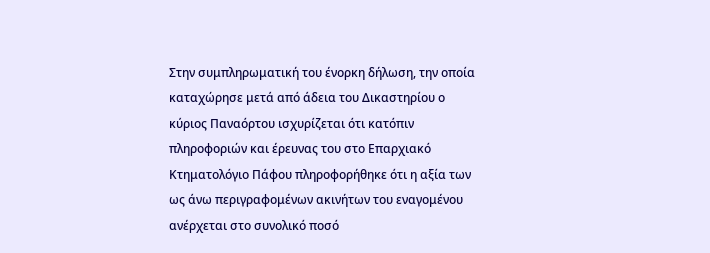Στην συμπληρωματική του ένορκη δήλωση, την οποία καταχώρησε μετά από άδεια του Δικαστηρίου ο κύριος Παναόρτου ισχυρίζεται ότι κατόπιν πληροφοριών και έρευνας του στο Επαρχιακό Κτηματολόγιο Πάφου πληροφορήθηκε ότι η αξία των ως άνω περιγραφομένων ακινήτων του εναγομένου ανέρχεται στο συνολικό ποσό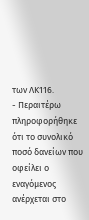των ΛΚ116.
- Περαιτέρω πληροφορήθηκε ότι το συνολικό ποσό δανείων που οφείλει ο εναγόμενος ανέρχεται στο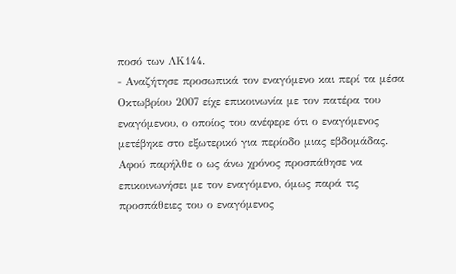ποσό των ΛΚ144.
- Αναζήτησε προσωπικά τον εναγόμενο και περί τα μέσα Οκτωβρίου 2007 είχε επικοινωνία με τον πατέρα του εναγόμενου, ο οποίος του ανέφερε ότι ο εναγόμενος μετέβηκε στο εξωτερικό για περίοδο μιας εβδομάδας. Αφού παρήλθε ο ως άνω χρόνος προσπάθησε να επικοινωνήσει με τον εναγόμενο, όμως παρά τις προσπάθειες του ο εναγόμενος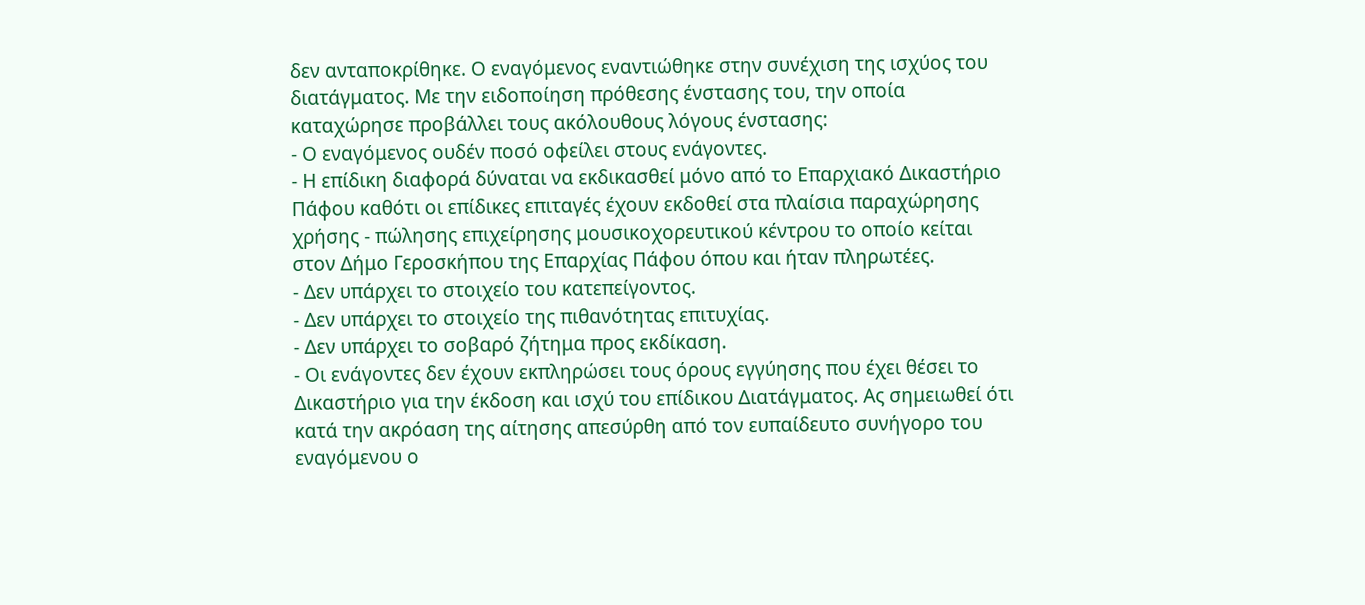δεν ανταποκρίθηκε. Ο εναγόμενος εναντιώθηκε στην συνέχιση της ισχύος του διατάγματος. Με την ειδοποίηση πρόθεσης ένστασης του, την οποία καταχώρησε προβάλλει τους ακόλουθους λόγους ένστασης:
- Ο εναγόμενος ουδέν ποσό οφείλει στους ενάγοντες.
- Η επίδικη διαφορά δύναται να εκδικασθεί μόνο από το Επαρχιακό Δικαστήριο Πάφου καθότι οι επίδικες επιταγές έχουν εκδοθεί στα πλαίσια παραχώρησης χρήσης - πώλησης επιχείρησης μουσικοχορευτικού κέντρου το οποίο κείται στον Δήμο Γεροσκήπου της Επαρχίας Πάφου όπου και ήταν πληρωτέες.
- Δεν υπάρχει το στοιχείο του κατεπείγοντος.
- Δεν υπάρχει το στοιχείο της πιθανότητας επιτυχίας.
- Δεν υπάρχει το σοβαρό ζήτημα προς εκδίκαση.
- Οι ενάγοντες δεν έχουν εκπληρώσει τους όρους εγγύησης που έχει θέσει το Δικαστήριο για την έκδοση και ισχύ του επίδικου Διατάγματος. Ας σημειωθεί ότι κατά την ακρόαση της αίτησης απεσύρθη από τον ευπαίδευτο συνήγορο του εναγόμενου ο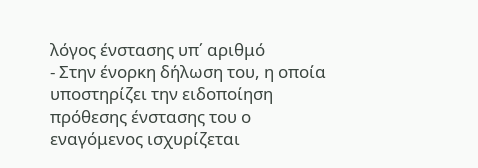λόγος ένστασης υπ΄ αριθμό
- Στην ένορκη δήλωση του, η οποία υποστηρίζει την ειδοποίηση πρόθεσης ένστασης του ο εναγόμενος ισχυρίζεται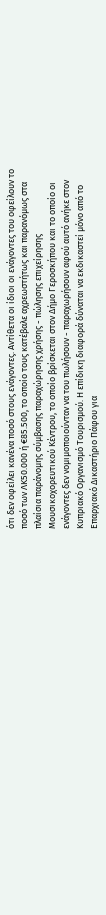ότι δεν οφείλει κανένα ποσό στους ενάγοντες. Αντίθετα οι ίδιοι οι ενάγοντες του οφείλουν το ποσό των ΛΚ50.000 ή €85.500, το οποίο τους κατέβαλε αχρεωστήτως και παρανόμως στα πλαίσια παράνομης σύμβασης παραχώρησης χρήσης - πώλησης επιχείρησης Μουσικοχορευτικού Κέντρου, το οποίο βρίσκεται στον Δήμο Γεροσκήπου και το οποίο οι ενάγοντες δεν νομιμοποιούνταν να του πωλήσουν - παραχωρήσουν αφού αυτό ανήκε στον Κυπριακό Οργανισμό Τουρισμού. Η επίδικη διαφορά δύναται να εκδικαστεί μόνο από το Επαρχιακό Δικαστήριο Πάφου για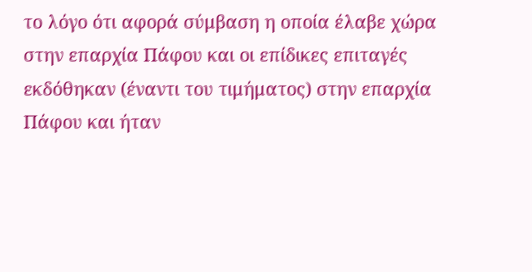το λόγο ότι αφορά σύμβαση η οποία έλαβε χώρα στην επαρχία Πάφου και οι επίδικες επιταγές εκδόθηκαν (έναντι του τιμήματος) στην επαρχία Πάφου και ήταν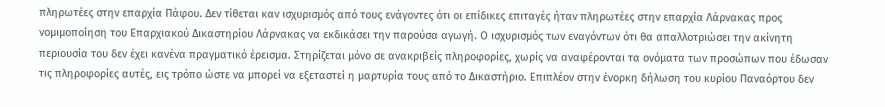πληρωτέες στην επαρχία Πάφου. Δεν τίθεται καν ισχυρισμός από τους ενάγοντες ότι οι επίδικες επιταγές ήταν πληρωτέες στην επαρχία Λάρνακας προς νομιμοποίηση του Επαρχιακού Δικαστηρίου Λάρνακας να εκδικάσει την παρούσα αγωγή. Ο ισχυρισμός των εναγόντων ότι θα απαλλοτριώσει την ακίνητη περιουσία του δεν έχει κανένα πραγματικό έρεισμα. Στηρίζεται μόνο σε ανακριβείς πληροφορίες, χωρίς να αναφέρονται τα ονόματα των προσώπων που έδωσαν τις πληροφορίες αυτές, εις τρόπο ώστε να μπορεί να εξεταστεί η μαρτυρία τους από το Δικαστήριο. Επιπλέον στην ένορκη δήλωση του κυρίου Παναόρτου δεν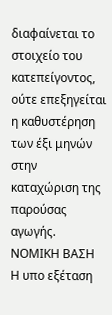διαφαίνεται το στοιχείο του κατεπείγοντος, ούτε επεξηγείται η καθυστέρηση των έξι μηνών στην καταχώριση της παρούσας αγωγής. ΝΟΜΙΚΗ ΒΑΣΗ Η υπο εξέταση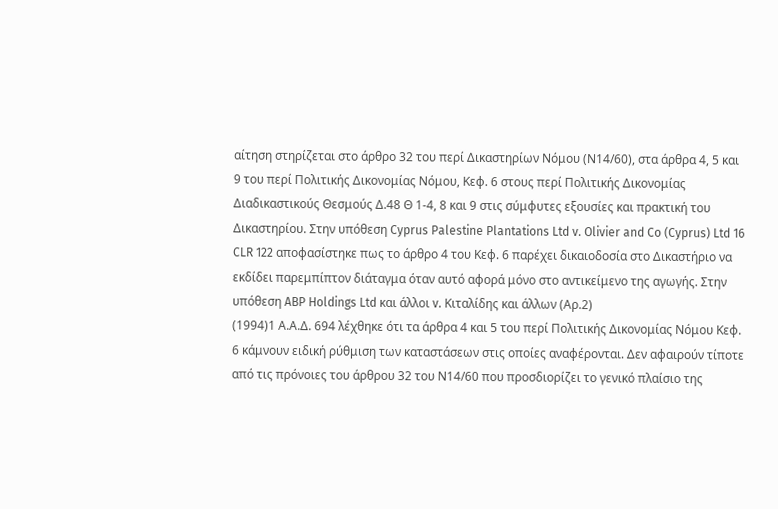αίτηση στηρίζεται στο άρθρο 32 του περί Δικαστηρίων Νόμου (Ν14/60), στα άρθρα 4, 5 και 9 του περί Πολιτικής Δικονομίας Νόμου, Κεφ. 6 στους περί Πολιτικής Δικονομίας Διαδικαστικούς Θεσμούς Δ.48 Θ 1-4, 8 και 9 στις σύμφυτες εξουσίες και πρακτική του Δικαστηρίου. Στην υπόθεση Cyprus Palestine Plantations Ltd v. Olivier and Co (Cyprus) Ltd 16 CLR 122 αποφασίστηκε πως το άρθρο 4 του Κεφ. 6 παρέχει δικαιοδοσία στο Δικαστήριο να εκδίδει παρεμπίπτον διάταγμα όταν αυτό αφορά μόνο στο αντικείμενο της αγωγής. Στην υπόθεση ABP Holdings Ltd και άλλοι v. Κιταλίδης και άλλων (Αρ.2)
(1994)1 Α.Α.Δ. 694 λέχθηκε ότι τα άρθρα 4 και 5 του περί Πολιτικής Δικονομίας Νόμου Κεφ. 6 κάμνουν ειδική ρύθμιση των καταστάσεων στις οποίες αναφέρονται. Δεν αφαιρούν τίποτε από τις πρόνοιες του άρθρου 32 του Ν14/60 που προσδιορίζει το γενικό πλαίσιο της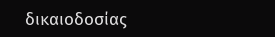δικαιοδοσίας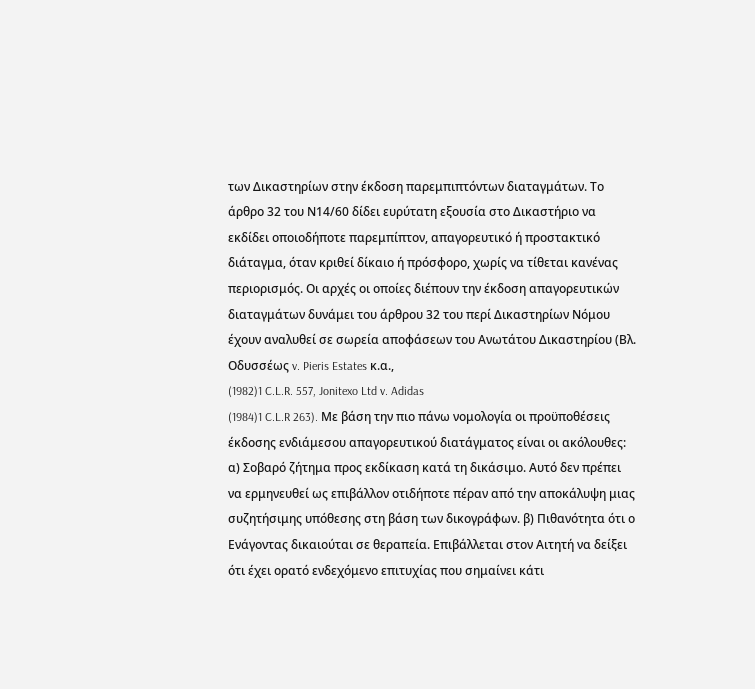των Δικαστηρίων στην έκδοση παρεμπιπτόντων διαταγμάτων. Το άρθρο 32 του Ν14/60 δίδει ευρύτατη εξουσία στο Δικαστήριο να εκδίδει οποιοδήποτε παρεμπίπτον, απαγορευτικό ή προστακτικό διάταγμα, όταν κριθεί δίκαιο ή πρόσφορο, χωρίς να τίθεται κανένας περιορισμός. Οι αρχές οι οποίες διέπουν την έκδοση απαγορευτικών διαταγμάτων δυνάμει του άρθρου 32 του περί Δικαστηρίων Νόμου έχουν αναλυθεί σε σωρεία αποφάσεων του Ανωτάτου Δικαστηρίου (Βλ. Οδυσσέως v. Pieris Estates κ.α.,
(1982)1 C.L.R. 557, Jonitexo Ltd v. Adidas
(1984)1 C.L.R 263). Με βάση την πιο πάνω νομολογία οι προϋποθέσεις έκδοσης ενδιάμεσου απαγορευτικού διατάγματος είναι οι ακόλουθες: α) Σοβαρό ζήτημα προς εκδίκαση κατά τη δικάσιμο. Αυτό δεν πρέπει να ερμηνευθεί ως επιβάλλον οτιδήποτε πέραν από την αποκάλυψη μιας συζητήσιμης υπόθεσης στη βάση των δικογράφων. β) Πιθανότητα ότι ο Ενάγοντας δικαιούται σε θεραπεία. Επιβάλλεται στον Αιτητή να δείξει ότι έχει ορατό ενδεχόμενο επιτυχίας που σημαίνει κάτι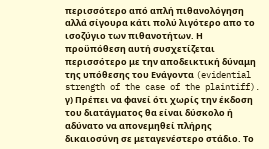περισσότερο από απλή πιθανολόγηση αλλά σίγουρα κάτι πολύ λιγότερο απο το ισοζύγιο των πιθανοτήτων. Η προϋπόθεση αυτή συσχετίζεται περισσότερο με την αποδεικτική δύναμη της υπόθεσης του Ενάγοντα (evidential strength of the case of the plaintiff). γ) Πρέπει να φανεί ότι χωρίς την έκδοση του διατάγματος θα είναι δύσκολο ή αδύνατο να απονεμηθεί πλήρης δικαιοσύνη σε μεταγενέστερο στάδιο. Το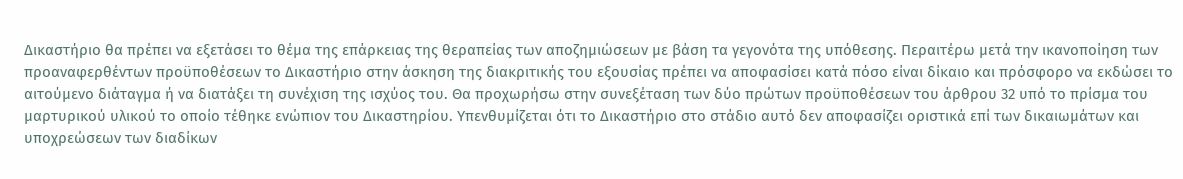Δικαστήριο θα πρέπει να εξετάσει το θέμα της επάρκειας της θεραπείας των αποζημιώσεων με βάση τα γεγονότα της υπόθεσης. Περαιτέρω μετά την ικανοποίηση των προαναφερθέντων προϋποθέσεων το Δικαστήριο στην άσκηση της διακριτικής του εξουσίας πρέπει να αποφασίσει κατά πόσο είναι δίκαιο και πρόσφορο να εκδώσει το αιτούμενο διάταγμα ή να διατάξει τη συνέχιση της ισχύος του. Θα προχωρήσω στην συνεξέταση των δύο πρώτων προϋποθέσεων του άρθρου 32 υπό το πρίσμα του μαρτυρικού υλικού το οποίο τέθηκε ενώπιον του Δικαστηρίου. Υπενθυμίζεται ότι το Δικαστήριο στο στάδιο αυτό δεν αποφασίζει οριστικά επί των δικαιωμάτων και υποχρεώσεων των διαδίκων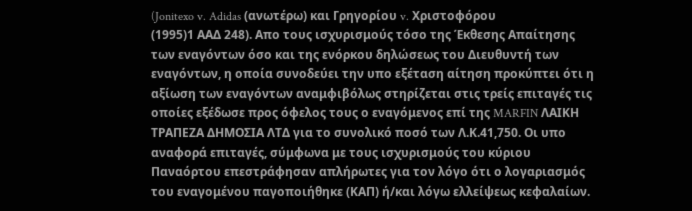(Jonitexo v. Adidas (ανωτέρω) και Γρηγορίου v. Χριστοφόρου
(1995)1 ΑΑΔ 248). Απο τους ισχυρισμούς τόσο της Έκθεσης Απαίτησης των εναγόντων όσο και της ενόρκου δηλώσεως του Διευθυντή των εναγόντων, η οποία συνοδεύει την υπο εξέταση αίτηση προκύπτει ότι η αξίωση των εναγόντων αναμφιβόλως στηρίζεται στις τρείς επιταγές τις οποίες εξέδωσε προς όφελος τους ο εναγόμενος επί της MARFIN ΛΑΙΚΗ ΤΡΑΠΕΖΑ ΔΗΜΟΣΙΑ ΛΤΔ για το συνολικό ποσό των Λ.Κ.41,750. Οι υπο αναφορά επιταγές, σύμφωνα με τους ισχυρισμούς του κύριου Παναόρτου επεστράφησαν απλήρωτες για τον λόγο ότι ο λογαριασμός του εναγομένου παγοποιήθηκε (ΚΑΠ) ή/και λόγω ελλείψεως κεφαλαίων.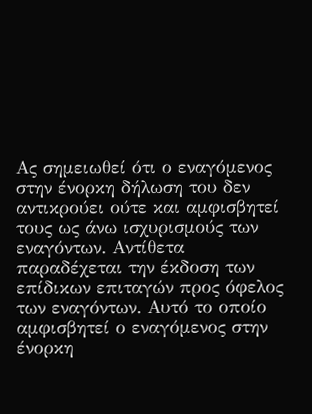Ας σημειωθεί ότι ο εναγόμενος στην ένορκη δήλωση του δεν αντικρούει ούτε και αμφισβητεί τους ως άνω ισχυρισμούς των εναγόντων. Αντίθετα παραδέχεται την έκδοση των επίδικων επιταγών προς όφελος των εναγόντων. Αυτό το οποίο αμφισβητεί ο εναγόμενος στην ένορκη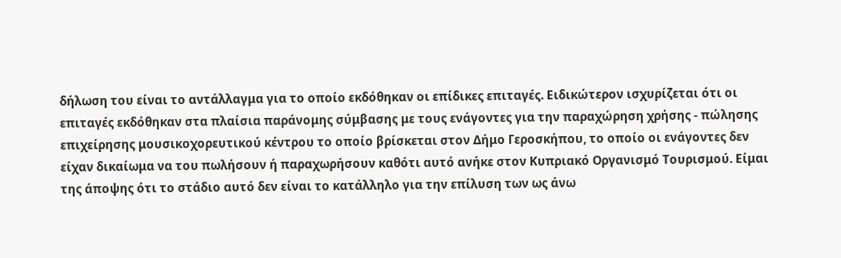δήλωση του είναι το αντάλλαγμα για το οποίο εκδόθηκαν οι επίδικες επιταγές. Ειδικώτερον ισχυρίζεται ότι οι επιταγές εκδόθηκαν στα πλαίσια παράνομης σύμβασης με τους ενάγοντες για την παραχώρηση χρήσης - πώλησης επιχείρησης μουσικοχορευτικού κέντρου το οποίο βρίσκεται στον Δήμο Γεροσκήπου, το οποίο οι ενάγοντες δεν είχαν δικαίωμα να του πωλήσουν ή παραχωρήσουν καθότι αυτό ανήκε στον Κυπριακό Οργανισμό Τουρισμού. Είμαι της άποψης ότι το στάδιο αυτό δεν είναι το κατάλληλο για την επίλυση των ως άνω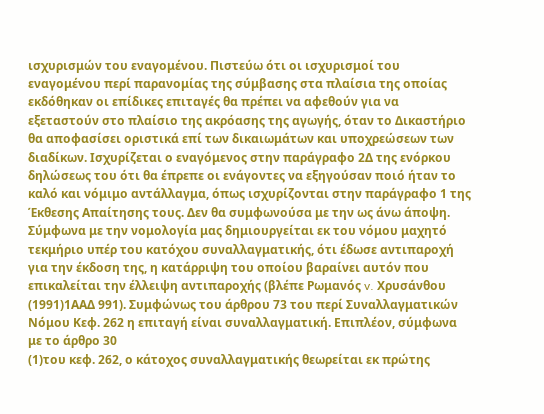ισχυρισμών του εναγομένου. Πιστεύω ότι οι ισχυρισμοί του εναγομένου περί παρανομίας της σύμβασης στα πλαίσια της οποίας εκδόθηκαν οι επίδικες επιταγές θα πρέπει να αφεθούν για να εξεταστούν στο πλαίσιο της ακρόασης της αγωγής, όταν το Δικαστήριο θα αποφασίσει οριστικά επί των δικαιωμάτων και υποχρεώσεων των διαδίκων. Ισχυρίζεται ο εναγόμενος στην παράγραφο 2Δ της ενόρκου δηλώσεως του ότι θα έπρεπε οι ενάγοντες να εξηγούσαν ποιό ήταν το καλό και νόμιμο αντάλλαγμα, όπως ισχυρίζονται στην παράγραφο 1 της Έκθεσης Απαίτησης τους. Δεν θα συμφωνούσα με την ως άνω άποψη. Σύμφωνα με την νομολογία μας δημιουργείται εκ του νόμου μαχητό τεκμήριο υπέρ του κατόχου συναλλαγματικής, ότι έδωσε αντιπαροχή για την έκδοση της, η κατάρριψη του οποίου βαραίνει αυτόν που επικαλείται την έλλειψη αντιπαροχής (βλέπε Ρωμανός v. Χρυσάνθου
(1991)1ΑΑΔ 991). Συμφώνως του άρθρου 73 του περί Συναλλαγματικών Νόμου Κεφ. 262 η επιταγή είναι συναλλαγματική. Επιπλέον, σύμφωνα με το άρθρο 30
(1)του κεφ. 262, ο κάτοχος συναλλαγματικής θεωρείται εκ πρώτης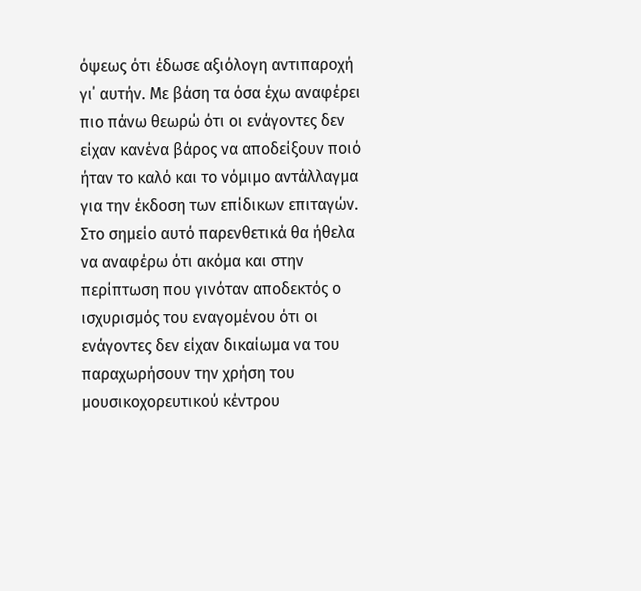όψεως ότι έδωσε αξιόλογη αντιπαροχή γι΄ αυτήν. Με βάση τα όσα έχω αναφέρει πιο πάνω θεωρώ ότι οι ενάγοντες δεν είχαν κανένα βάρος να αποδείξουν ποιό ήταν το καλό και το νόμιμο αντάλλαγμα για την έκδοση των επίδικων επιταγών. Στο σημείο αυτό παρενθετικά θα ήθελα να αναφέρω ότι ακόμα και στην περίπτωση που γινόταν αποδεκτός ο ισχυρισμός του εναγομένου ότι οι ενάγοντες δεν είχαν δικαίωμα να του παραχωρήσουν την χρήση του μουσικοχορευτικού κέντρου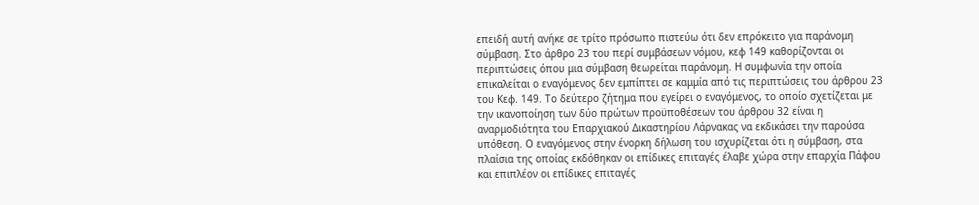επειδή αυτή ανήκε σε τρίτο πρόσωπο πιστεύω ότι δεν επρόκειτο για παράνομη σύμβαση. Στο άρθρο 23 του περί συμβάσεων νόμου, κεφ 149 καθορίζονται οι περιπτώσεις όπου μια σύμβαση θεωρείται παράνομη. Η συμφωνία την οποία επικαλείται ο εναγόμενος δεν εμπίπτει σε καμμία από τις περιπτώσεις του άρθρου 23 του Κεφ. 149. Το δεύτερο ζήτημα που εγείρει ο εναγόμενος, το οποίο σχετίζεται με την ικανοποίηση των δύο πρώτων προϋποθέσεων του άρθρου 32 είναι η αναρμοδιότητα του Επαρχιακού Δικαστηρίου Λάρνακας να εκδικάσει την παρούσα υπόθεση. Ο εναγόμενος στην ένορκη δήλωση του ισχυρίζεται ότι η σύμβαση, στα πλαίσια της οποίας εκδόθηκαν οι επίδικες επιταγές έλαβε χώρα στην επαρχία Πάφου και επιπλέον οι επίδικες επιταγές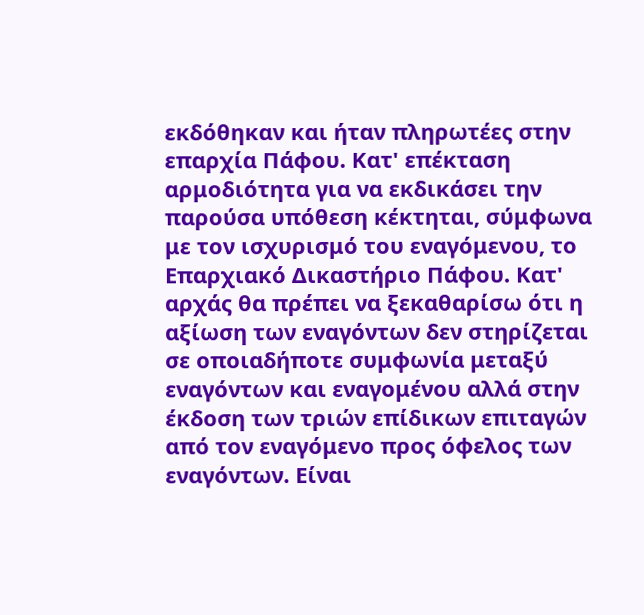εκδόθηκαν και ήταν πληρωτέες στην επαρχία Πάφου. Κατ' επέκταση αρμοδιότητα για να εκδικάσει την παρούσα υπόθεση κέκτηται, σύμφωνα με τον ισχυρισμό του εναγόμενου, το Επαρχιακό Δικαστήριο Πάφου. Κατ' αρχάς θα πρέπει να ξεκαθαρίσω ότι η αξίωση των εναγόντων δεν στηρίζεται σε οποιαδήποτε συμφωνία μεταξύ εναγόντων και εναγομένου αλλά στην έκδοση των τριών επίδικων επιταγών από τον εναγόμενο προς όφελος των εναγόντων. Είναι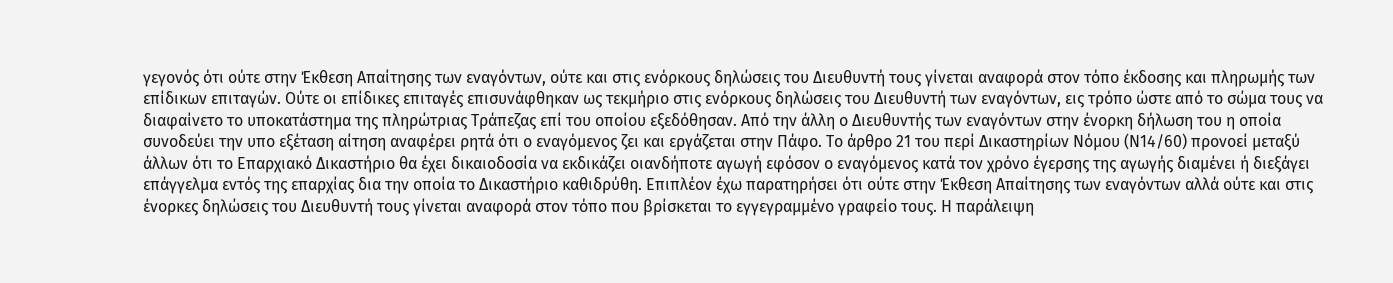γεγονός ότι ούτε στην Έκθεση Απαίτησης των εναγόντων, ούτε και στις ενόρκους δηλώσεις του Διευθυντή τους γίνεται αναφορά στον τόπο έκδοσης και πληρωμής των επίδικων επιταγών. Ούτε οι επίδικες επιταγές επισυνάφθηκαν ως τεκμήριο στις ενόρκους δηλώσεις του Διευθυντή των εναγόντων, εις τρόπο ώστε από το σώμα τους να διαφαίνετο το υποκατάστημα της πληρώτριας Τράπεζας επί του οποίου εξεδόθησαν. Από την άλλη ο Διευθυντής των εναγόντων στην ένορκη δήλωση του η οποία συνοδεύει την υπο εξέταση αίτηση αναφέρει ρητά ότι ο εναγόμενος ζει και εργάζεται στην Πάφο. Το άρθρο 21 του περί Δικαστηρίων Νόμου (Ν14/60) προνοεί μεταξύ άλλων ότι το Επαρχιακό Δικαστήριο θα έχει δικαιοδοσία να εκδικάζει οιανδήποτε αγωγή εφόσον ο εναγόμενος κατά τον χρόνο έγερσης της αγωγής διαμένει ή διεξάγει επάγγελμα εντός της επαρχίας δια την οποία το Δικαστήριο καθιδρύθη. Επιπλέον έχω παρατηρήσει ότι ούτε στην Έκθεση Απαίτησης των εναγόντων αλλά ούτε και στις ένορκες δηλώσεις του Διευθυντή τους γίνεται αναφορά στον τόπο που βρίσκεται το εγγεγραμμένο γραφείο τους. Η παράλειψη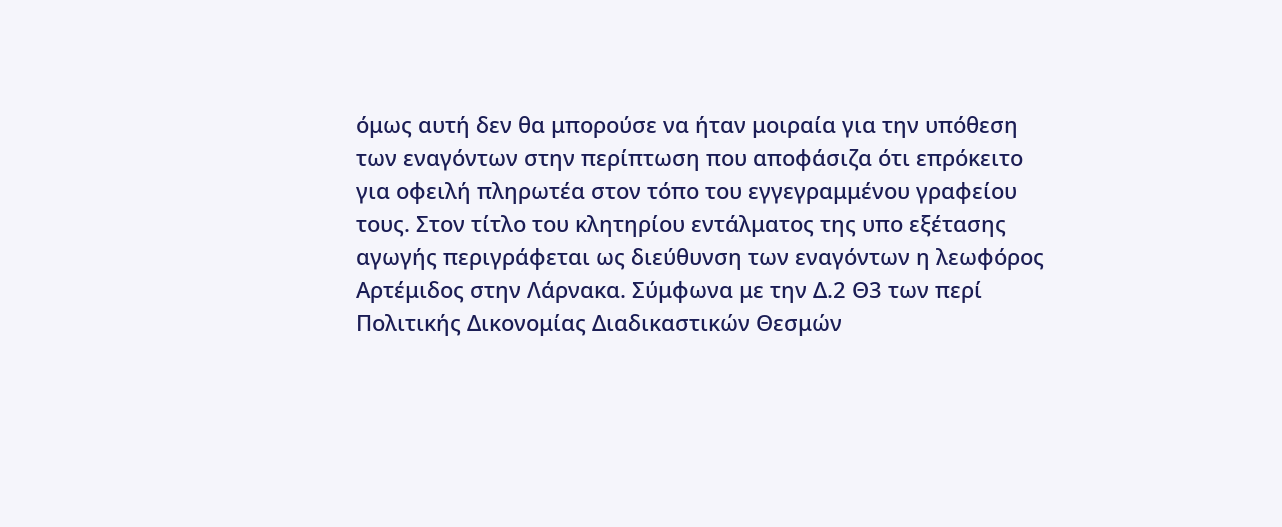όμως αυτή δεν θα μπορούσε να ήταν μοιραία για την υπόθεση των εναγόντων στην περίπτωση που αποφάσιζα ότι επρόκειτο για οφειλή πληρωτέα στον τόπο του εγγεγραμμένου γραφείου τους. Στον τίτλο του κλητηρίου εντάλματος της υπο εξέτασης αγωγής περιγράφεται ως διεύθυνση των εναγόντων η λεωφόρος Αρτέμιδος στην Λάρνακα. Σύμφωνα με την Δ.2 Θ3 των περί Πολιτικής Δικονομίας Διαδικαστικών Θεσμών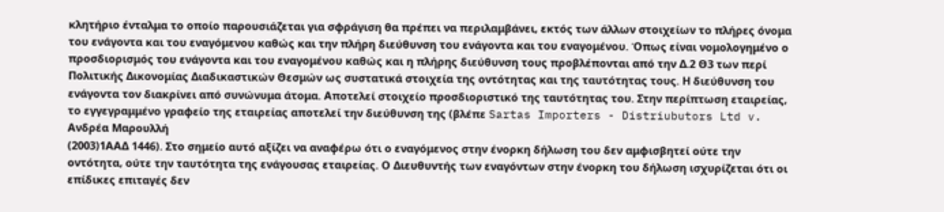κλητήριο ένταλμα το οποίο παρουσιάζεται για σφράγιση θα πρέπει να περιλαμβάνει, εκτός των άλλων στοιχείων το πλήρες όνομα του ενάγοντα και του εναγόμενου καθώς και την πλήρη διεύθυνση του ενάγοντα και του εναγομένου. Όπως είναι νομολογημένο ο προσδιορισμός του ενάγοντα και του εναγομένου καθώς και η πλήρης διεύθυνση τους προβλέπονται από την Δ.2 Θ3 των περί Πολιτικής Δικονομίας Διαδικαστικών Θεσμών ως συστατικά στοιχεία της οντότητας και της ταυτότητας τους. Η διεύθυνση του ενάγοντα τον διακρίνει από συνώνυμα άτομα. Αποτελεί στοιχείο προσδιοριστικό της ταυτότητας του. Στην περίπτωση εταιρείας, το εγγεγραμμένο γραφείο της εταιρείας αποτελεί την διεύθυνση της (βλέπε Sartas Importers - Distriubutors Ltd v. Ανδρέα Μαρουλλή
(2003)1ΑΑΔ 1446). Στο σημείο αυτό αξίζει να αναφέρω ότι ο εναγόμενος στην ένορκη δήλωση του δεν αμφισβητεί ούτε την οντότητα, ούτε την ταυτότητα της ενάγουσας εταιρείας. Ο Διευθυντής των εναγόντων στην ένορκη του δήλωση ισχυρίζεται ότι οι επίδικες επιταγές δεν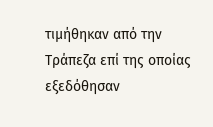τιμήθηκαν από την Τράπεζα επί της οποίας εξεδόθησαν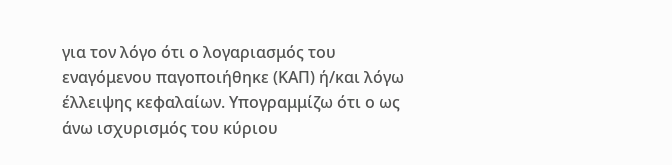για τον λόγο ότι ο λογαριασμός του εναγόμενου παγοποιήθηκε (ΚΑΠ) ή/και λόγω έλλειψης κεφαλαίων. Υπογραμμίζω ότι ο ως άνω ισχυρισμός του κύριου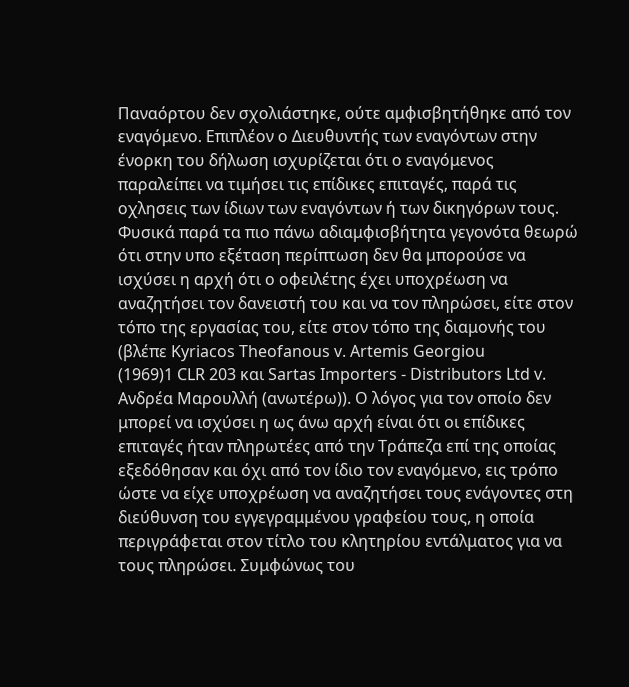Παναόρτου δεν σχολιάστηκε, ούτε αμφισβητήθηκε από τον εναγόμενο. Επιπλέον ο Διευθυντής των εναγόντων στην ένορκη του δήλωση ισχυρίζεται ότι ο εναγόμενος παραλείπει να τιμήσει τις επίδικες επιταγές, παρά τις οχλησεις των ίδιων των εναγόντων ή των δικηγόρων τους. Φυσικά παρά τα πιο πάνω αδιαμφισβήτητα γεγονότα θεωρώ ότι στην υπο εξέταση περίπτωση δεν θα μπορούσε να ισχύσει η αρχή ότι ο οφειλέτης έχει υποχρέωση να αναζητήσει τον δανειστή του και να τον πληρώσει, είτε στον τόπο της εργασίας του, είτε στον τόπο της διαμονής του (βλέπε Kyriacos Theofanous v. Artemis Georgiou
(1969)1 CLR 203 και Sartas Importers - Distributors Ltd v. Ανδρέα Μαρουλλή (ανωτέρω)). Ο λόγος για τον οποίο δεν μπορεί να ισχύσει η ως άνω αρχή είναι ότι οι επίδικες επιταγές ήταν πληρωτέες από την Τράπεζα επί της οποίας εξεδόθησαν και όχι από τον ίδιο τον εναγόμενο, εις τρόπο ώστε να είχε υποχρέωση να αναζητήσει τους ενάγοντες στη διεύθυνση του εγγεγραμμένου γραφείου τους, η οποία περιγράφεται στον τίτλο του κλητηρίου εντάλματος για να τους πληρώσει. Συμφώνως του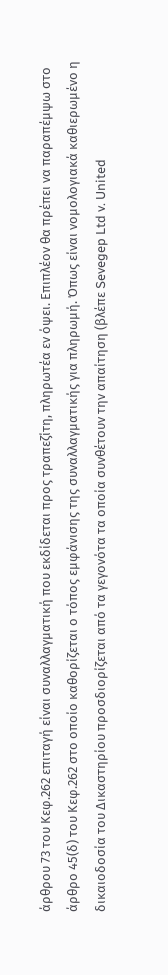άρθρου 73 του Κεφ.262 επιταγή είναι συναλλαγματική που εκδίδεται προς τραπεζίτη, πληρωτέα εν όψει. Επιπλέον θα πρέπει να παραπέμψω στο άρθρο 45(δ) του Κεφ.262 στο οποίο καθορίζεται ο τόπος εμφάνισης της συναλλαγματικής για πληρωμή. Όπως είναι νομολογιακά καθιερωμένο η δικαιοδοσία του Δικαστηρίου προσδιορίζεται από τα γεγονότα τα οποία συνθέτουν την απαίτηση (βλέπε Sevegep Ltd v. United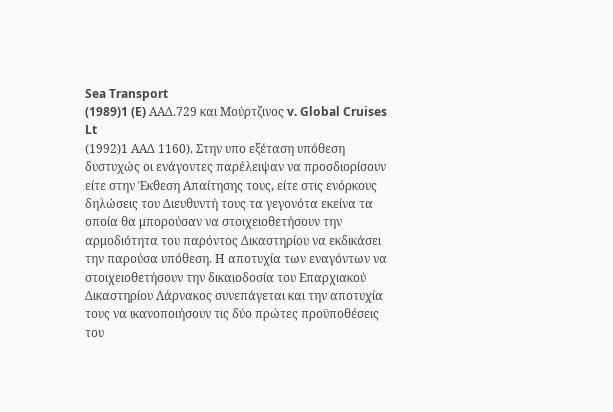Sea Transport
(1989)1 (E) AAΔ.729 και Μούρτζινος v. Global Cruises Lt
(1992)1 ΑΑΔ 1160). Στην υπο εξέταση υπόθεση δυστυχώς οι ενάγοντες παρέλειψαν να προσδιορίσουν είτε στην Έκθεση Απαίτησης τους, είτε στις ενόρκους δηλώσεις του Διευθυντή τους τα γεγονότα εκείνα τα οποία θα μπορούσαν να στοιχειοθετήσουν την αρμοδιότητα του παρόντος Δικαστηρίου να εκδικάσει την παρούσα υπόθεση. Η αποτυχία των εναγόντων να στοιχειοθετήσουν την δικαιοδοσία του Επαρχιακού Δικαστηρίου Λάρνακος συνεπάγεται και την αποτυχία τους να ικανοποιήσουν τις δύο πρώτες προϋποθέσεις του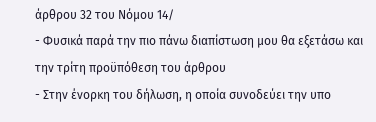άρθρου 32 του Νόμου 14/
- Φυσικά παρά την πιο πάνω διαπίστωση μου θα εξετάσω και την τρίτη προϋπόθεση του άρθρου
- Στην ένορκη του δήλωση, η οποία συνοδεύει την υπο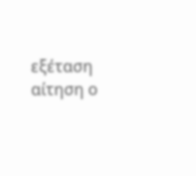εξέταση αίτηση ο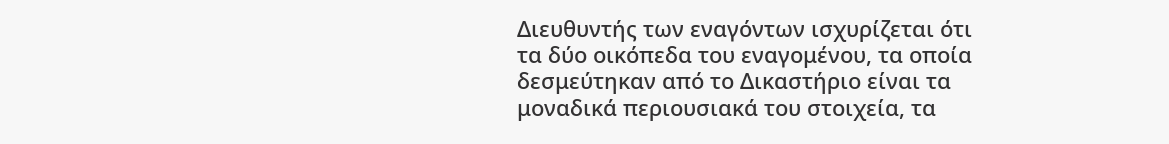Διευθυντής των εναγόντων ισχυρίζεται ότι τα δύο οικόπεδα του εναγομένου, τα οποία δεσμεύτηκαν από το Δικαστήριο είναι τα μοναδικά περιουσιακά του στοιχεία, τα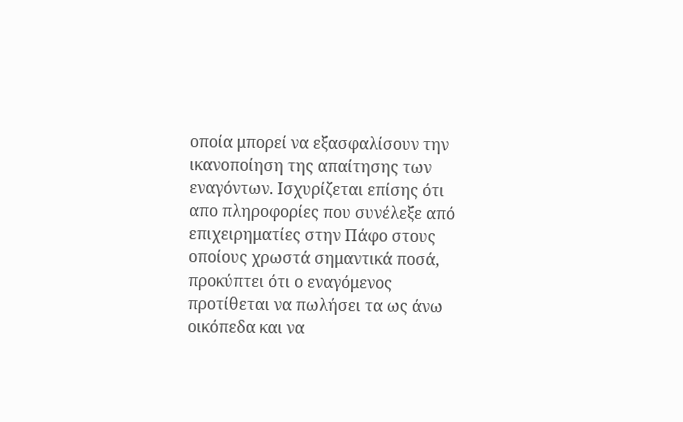οποία μπορεί να εξασφαλίσουν την ικανοποίηση της απαίτησης των εναγόντων. Ισχυρίζεται επίσης ότι απο πληροφορίες που συνέλεξε από επιχειρηματίες στην Πάφο στους οποίους χρωστά σημαντικά ποσά, προκύπτει ότι ο εναγόμενος προτίθεται να πωλήσει τα ως άνω οικόπεδα και να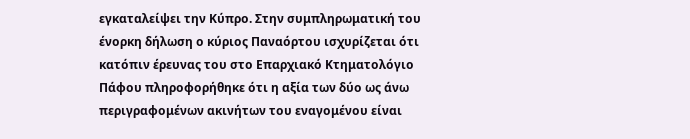εγκαταλείψει την Κύπρο. Στην συμπληρωματική του ένορκη δήλωση ο κύριος Παναόρτου ισχυρίζεται ότι κατόπιν έρευνας του στο Επαρχιακό Κτηματολόγιο Πάφου πληροφορήθηκε ότι η αξία των δύο ως άνω περιγραφομένων ακινήτων του εναγομένου είναι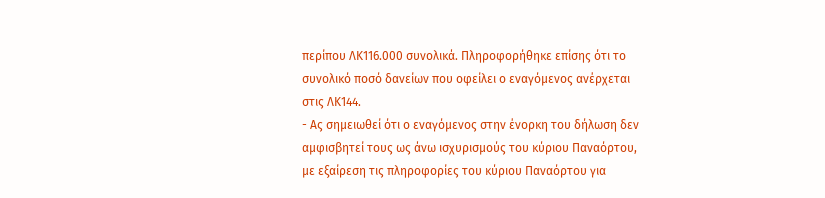περίπου ΛΚ116.000 συνολικά. Πληροφορήθηκε επίσης ότι το συνολικό ποσό δανείων που οφείλει ο εναγόμενος ανέρχεται στις ΛΚ144.
- Ας σημειωθεί ότι ο εναγόμενος στην ένορκη του δήλωση δεν αμφισβητεί τους ως άνω ισχυρισμούς του κύριου Παναόρτου, με εξαίρεση τις πληροφορίες του κύριου Παναόρτου για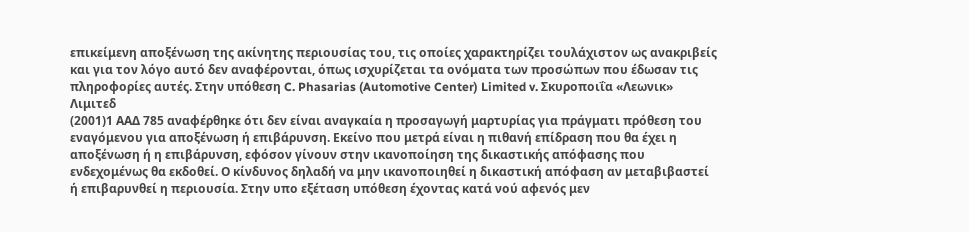επικείμενη αποξένωση της ακίνητης περιουσίας του, τις οποίες χαρακτηρίζει τουλάχιστον ως ανακριβείς και για τον λόγο αυτό δεν αναφέρονται, όπως ισχυρίζεται τα ονόματα των προσώπων που έδωσαν τις πληροφορίες αυτές. Στην υπόθεση C. Phasarias (Automotive Center) Limited v. Σκυροποιΐα «Λεωνικ» Λιμιτεδ
(2001)1 ΑΑΔ 785 αναφέρθηκε ότι δεν είναι αναγκαία η προσαγωγή μαρτυρίας για πράγματι πρόθεση του εναγόμενου για αποξένωση ή επιβάρυνση. Εκείνο που μετρά είναι η πιθανή επίδραση που θα έχει η αποξένωση ή η επιβάρυνση, εφόσον γίνουν στην ικανοποίηση της δικαστικής απόφασης που ενδεχομένως θα εκδοθεί. Ο κίνδυνος δηλαδή να μην ικανοποιηθεί η δικαστική απόφαση αν μεταβιβαστεί ή επιβαρυνθεί η περιουσία. Στην υπο εξέταση υπόθεση έχοντας κατά νού αφενός μεν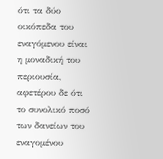ότι τα δύο οικόπεδα του εναγόμενου είναι η μοναδική του περιουσία, αφετέρου δε ότι το συνολικό ποσό των δανείων του εναγομένου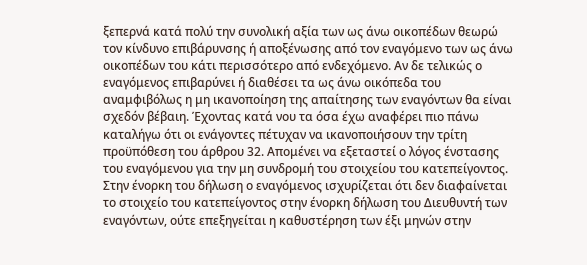ξεπερνά κατά πολύ την συνολική αξία των ως άνω οικοπέδων θεωρώ τον κίνδυνο επιβάρυνσης ή αποξένωσης από τον εναγόμενο των ως άνω οικοπέδων του κάτι περισσότερο από ενδεχόμενο. Αν δε τελικώς ο εναγόμενος επιβαρύνει ή διαθέσει τα ως άνω οικόπεδα του αναμφιβόλως η μη ικανοποίηση της απαίτησης των εναγόντων θα είναι σχεδόν βέβαιη. Έχοντας κατά νου τα όσα έχω αναφέρει πιο πάνω καταλήγω ότι οι ενάγοντες πέτυχαν να ικανοποιήσουν την τρίτη προϋπόθεση του άρθρου 32. Απομένει να εξεταστεί ο λόγος ένστασης του εναγόμενου για την μη συνδρομή του στοιχείου του κατεπείγοντος. Στην ένορκη του δήλωση ο εναγόμενος ισχυρίζεται ότι δεν διαφαίνεται το στοιχείο του κατεπείγοντος στην ένορκη δήλωση του Διευθυντή των εναγόντων, ούτε επεξηγείται η καθυστέρηση των έξι μηνών στην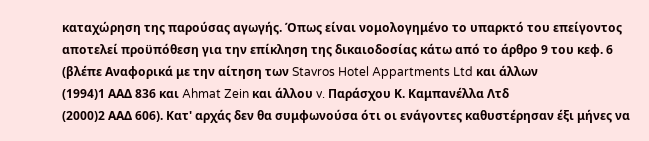καταχώρηση της παρούσας αγωγής. Όπως είναι νομολογημένο το υπαρκτό του επείγοντος αποτελεί προϋπόθεση για την επίκληση της δικαιοδοσίας κάτω από το άρθρο 9 του κεφ. 6 (βλέπε Αναφορικά με την αίτηση των Stavros Hotel Appartments Ltd και άλλων
(1994)1 ΑΑΔ 836 και Ahmat Zein και άλλου v. Παράσχου Κ. Καμπανέλλα Λτδ
(2000)2 ΑΑΔ 606). Κατ' αρχάς δεν θα συμφωνούσα ότι οι ενάγοντες καθυστέρησαν έξι μήνες να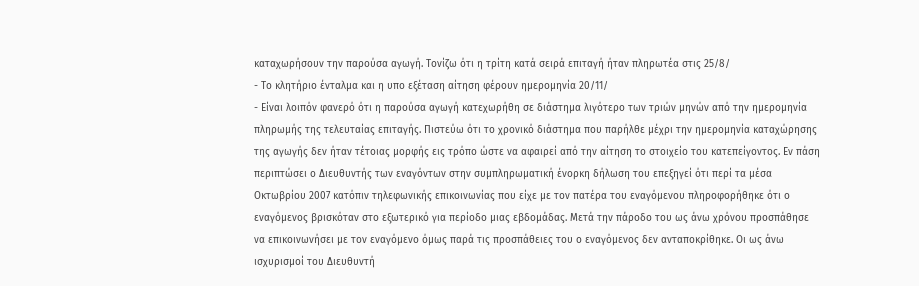καταχωρήσουν την παρούσα αγωγή. Τονίζω ότι η τρίτη κατά σειρά επιταγή ήταν πληρωτέα στις 25/8/
- Το κλητήριο ένταλμα και η υπο εξέταση αίτηση φέρουν ημερομηνία 20/11/
- Είναι λοιπόν φανερό ότι η παρούσα αγωγή κατεχωρήθη σε διάστημα λιγότερο των τριών μηνών από την ημερομηνία πληρωμής της τελευταίας επιταγής. Πιστεύω ότι το χρονικό διάστημα που παρήλθε μέχρι την ημερομηνία καταχώρησης της αγωγής δεν ήταν τέτοιας μορφής εις τρόπο ώστε να αφαιρεί από την αίτηση το στοιχείο του κατεπείγοντος. Εν πάση περιπτώσει ο Διευθυντής των εναγόντων στην συμπληρωματική ένορκη δήλωση του επεξηγεί ότι περί τα μέσα Οκτωβρίου 2007 κατόπιν τηλεφωνικής επικοινωνίας που είχε με τον πατέρα του εναγόμενου πληροφορήθηκε ότι ο εναγόμενος βρισκόταν στο εξωτερικό για περίοδο μιας εβδομάδας. Μετά την πάροδο του ως άνω χρόνου προσπάθησε να επικοινωνήσει με τον εναγόμενο όμως παρά τις προσπάθειες του ο εναγόμενος δεν ανταποκρίθηκε. Οι ως άνω ισχυρισμοί του Διευθυντή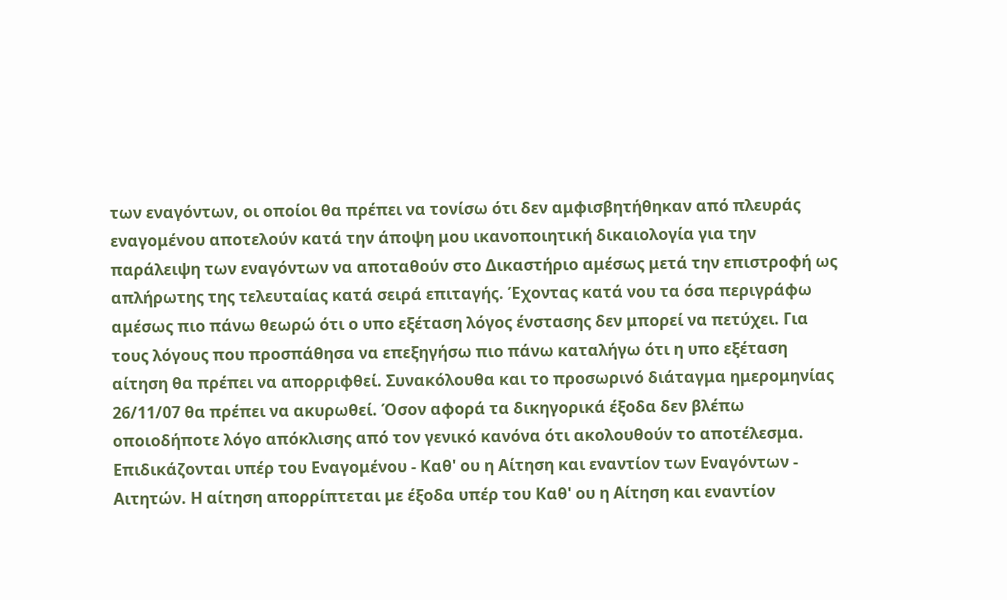των εναγόντων, οι οποίοι θα πρέπει να τονίσω ότι δεν αμφισβητήθηκαν από πλευράς εναγομένου αποτελούν κατά την άποψη μου ικανοποιητική δικαιολογία για την παράλειψη των εναγόντων να αποταθούν στο Δικαστήριο αμέσως μετά την επιστροφή ως απλήρωτης της τελευταίας κατά σειρά επιταγής. Έχοντας κατά νου τα όσα περιγράφω αμέσως πιο πάνω θεωρώ ότι ο υπο εξέταση λόγος ένστασης δεν μπορεί να πετύχει. Για τους λόγους που προσπάθησα να επεξηγήσω πιο πάνω καταλήγω ότι η υπο εξέταση αίτηση θα πρέπει να απορριφθεί. Συνακόλουθα και το προσωρινό διάταγμα ημερομηνίας 26/11/07 θα πρέπει να ακυρωθεί. Όσον αφορά τα δικηγορικά έξοδα δεν βλέπω οποιοδήποτε λόγο απόκλισης από τον γενικό κανόνα ότι ακολουθούν το αποτέλεσμα. Επιδικάζονται υπέρ του Εναγομένου - Καθ' ου η Αίτηση και εναντίον των Εναγόντων - Αιτητών. Η αίτηση απορρίπτεται με έξοδα υπέρ του Καθ' ου η Αίτηση και εναντίον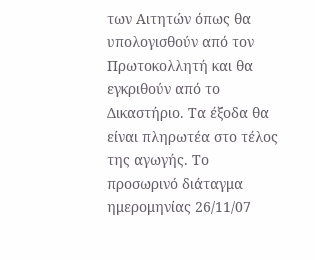των Αιτητών όπως θα υπολογισθούν από τον Πρωτοκολλητή και θα εγκριθούν από το Δικαστήριο. Τα έξοδα θα είναι πληρωτέα στο τέλος της αγωγής. Το προσωρινό διάταγμα ημερομηνίας 26/11/07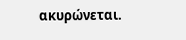ακυρώνεται.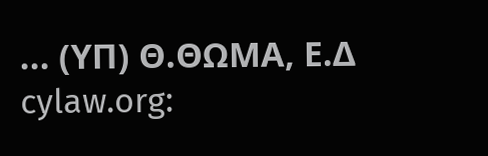... (ΥΠ) Θ.ΘΩΜΑ, Ε.Δ cylaw.org: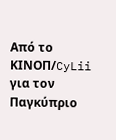Από το ΚΙΝOΠ/CyLii για τον Παγκύπριο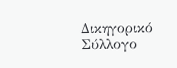Δικηγορικό Σύλλογο